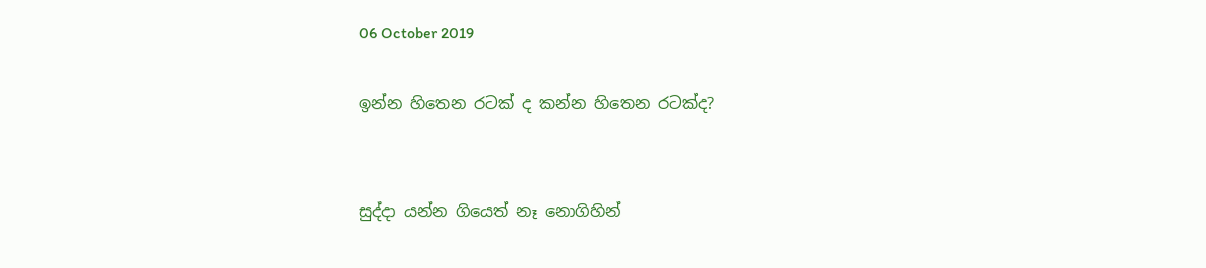06 October 2019

ඉන්න හිතෙන රටක් ද කන්න හිතෙන රටක්ද?


සුද්දා යන්න ගියෙත් නෑ නොගිහින්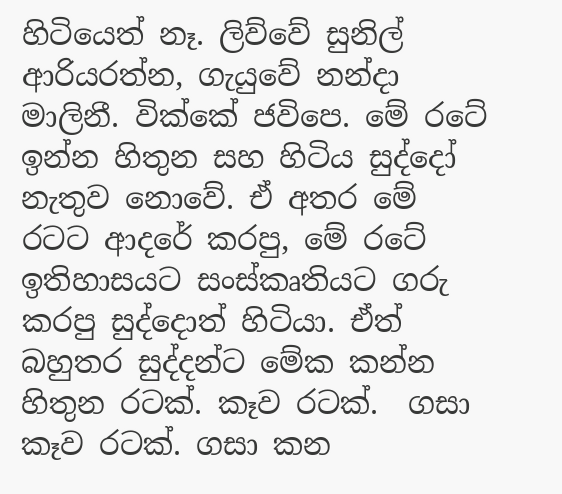හිටියෙත් නෑ. ලිව්වේ සුනිල් ආරියරත්න, ගැයුවේ නන්දා මාලිනී. වික්කේ ජවිපෙ. මේ රටේ ඉන්න හිතුන සහ හිටිය සුද්දෝ නැතුව නොවේ. ඒ අතර මේ රටට ආදරේ කරපු, මේ රටේ ඉතිහාසයට සංස්කෘතියට ගරු කරපු සුද්දොත් හිටියා. ඒත් බහුතර සුද්දන්ට මේක කන්න හිතුන රටක්. කෑව රටක්.  ගසා කෑව රටක්. ගසා කන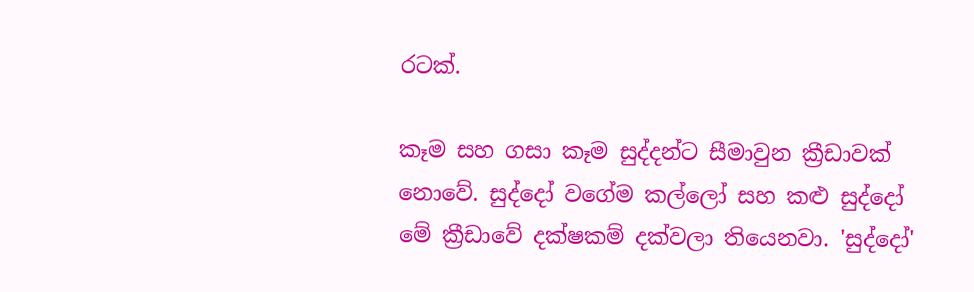රටක්.

කෑම සහ ගසා කෑම සුද්දන්ට සීමාවුන ක්‍රීඩාවක් නොවේ. සුද්දෝ වගේම කල්ලෝ සහ කළු සුද්දෝ මේ ක්‍රීඩාවේ දක්ෂකම් දක්වලා තියෙනවා. 'සුද්දෝ'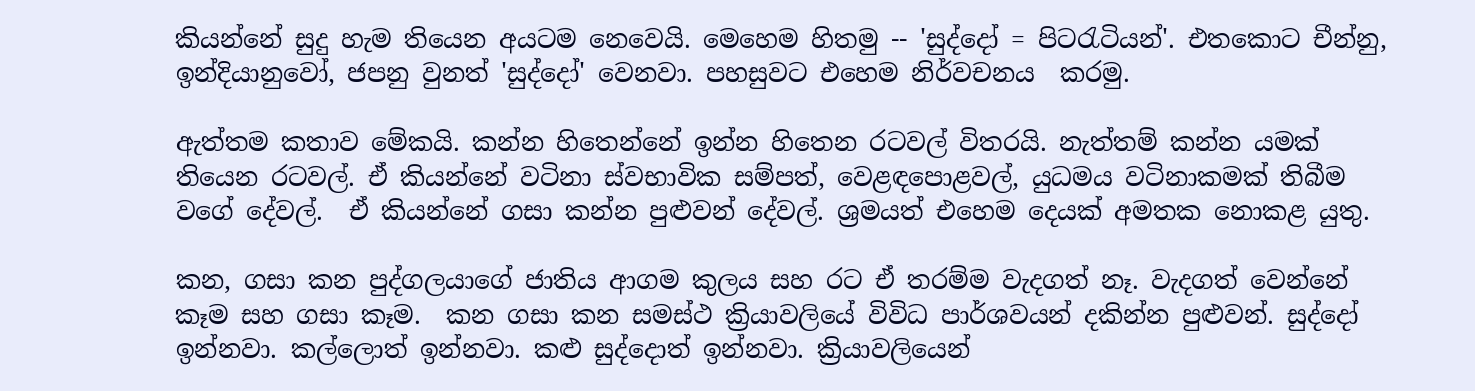කියන්නේ සුදු හැම තියෙන අයටම නෙවෙයි. මෙහෙම හිතමු -- 'සුද්දෝ = පිටරැටියන්'. එතකොට චීන්නු, ඉන්දියානුවෝ, ජපනු වුනත් 'සුද්දෝ' වෙනවා. පහසුවට එහෙම නිර්වචනය  කරමු.

ඇත්තම කතාව මේකයි. කන්න හිතෙන්නේ ඉන්න හිතෙන රටවල් විතරයි. නැත්තම් කන්න යමක් තියෙන රටවල්. ඒ කියන්නේ වටිනා ස්වභාවික සම්පත්, වෙළඳපොළවල්, යුධමය වටිනාකමක් තිබීම වගේ දේවල්.  ඒ කියන්නේ ගසා කන්න පුළුවන් දේවල්. ශ්‍රමයත් එහෙම දෙයක් අමතක නොකළ යුතු.

කන, ගසා කන පුද්ගලයාගේ ජාතිය ආගම කුලය සහ රට ඒ තරම්ම වැදගත් නෑ. වැදගත් වෙන්නේ කෑම සහ ගසා කෑම.  කන ගසා කන සමස්ථ ක්‍රියාවලියේ විවිධ පාර්ශවයන් දකින්න පුළුවන්. සුද්දෝ ඉන්නවා. කල්ලොත් ඉන්නවා. කළු සුද්දොත් ඉන්නවා. ක්‍රියාවලියෙන්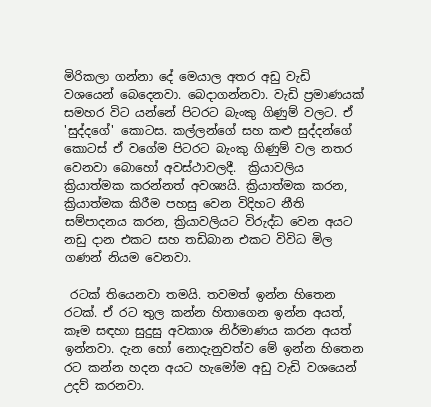මිරිකලා ගන්නා දේ මෙයාල අතර අඩු වැඩි වශයෙන් බෙදෙනවා. බෙදාගන්නවා. වැඩි ප්‍රමාණයක් සමහර විට යන්නේ පිටරට බැංකු ගිණුම් වලට. ඒ 'සුද්දගේ' කොටස. කල්ලන්ගේ සහ කළු සුද්දන්ගේ කොටස් ඒ වගේම පිටරට බැංකු ගිණුම් වල නතර වෙනවා බොහෝ අවස්ථාවලදී.  ක්‍රියාවලිය ක්‍රියාත්මක කරන්නත් අවශ්‍යයි. ක්‍රියාත්මක කරන, ක්‍රියාත්මක කිරීම පහසු වෙන විදිහට නීති සම්පාදනය කරන, ක්‍රියාවලියට විරුද්ධ වෙන අයට නඩු දාන එකට සහ තඩිබාන එකට විවිධ මිල ගණන් නියම වෙනවා.

 රටක් තියෙනවා තමයි. තවමත් ඉන්න හිතෙන රටක්. ඒ රට තුල කන්න හිතාගෙන ඉන්න අයත්, කෑම සඳහා සුදුසු අවකාශ නිර්මාණය කරන අයත් ඉන්නවා. දැන හෝ නොදැනුවත්ව මේ ඉන්න හිතෙන රට කන්න හදන අයට හැමෝම අඩු වැඩි වශයෙන් උදව් කරනවා.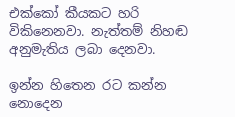එක්කෝ කීයකට හරි විකිනෙනවා. නැත්තම් නිහඬ අනුමැතිය ලබා දෙනවා.

ඉන්න හිතෙන රට කන්න නොදෙන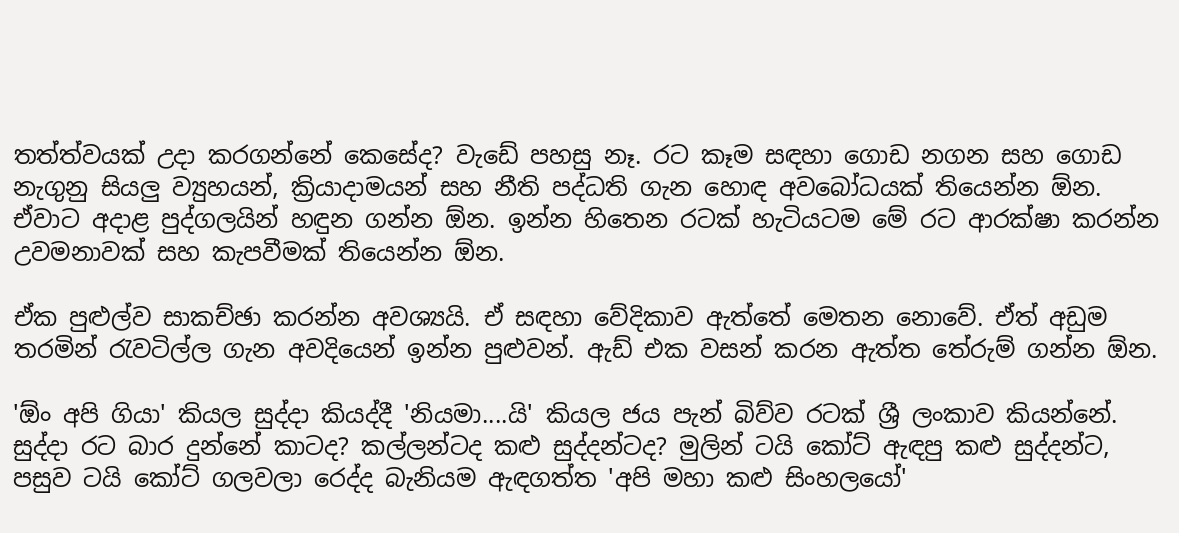තත්ත්වයක් උදා කරගන්නේ කෙසේද? වැඩේ පහසු නෑ. රට කෑම සඳහා ගොඩ නගන සහ ගොඩ නැගුනු සියලු ව්‍යුහයන්, ක්‍රියාදාමයන් සහ නීති පද්ධති ගැන හොඳ අවබෝධයක් තියෙන්න ඕන. ඒවාට අදාළ පුද්ගලයින් හඳුන ගන්න ඕන. ඉන්න හිතෙන රටක් හැටියටම මේ රට ආරක්ෂා කරන්න උවමනාවක් සහ කැපවීමක් තියෙන්න ඕන.

ඒක පුළුල්ව සාකච්ඡා කරන්න අවශ්‍යයි. ඒ සඳහා වේදිකාව ඇත්තේ මෙතන නොවේ. ඒත් අඩුම තරමින් රැවටිල්ල ගැන අවදියෙන් ඉන්න පුළුවන්. ඇඩ් එක වසන් කරන ඇත්ත තේරුම් ගන්න ඕන.

'ඕං අපි ගියා' කියල සුද්දා කියද්දී 'නියමා....යි' කියල ජය පැන් බිව්ව රටක් ශ්‍රී ලංකාව කියන්නේ. සුද්දා රට බාර දුන්නේ කාටද? කල්ලන්ටද කළු සුද්දන්ටද? මුලින් ටයි කෝට් ඇඳපු කළු සුද්දන්ට, පසුව ටයි කෝට් ගලවලා රෙද්ද බැනියම ඇඳගත්ත 'අපි මහා කළු සිංහලයෝ'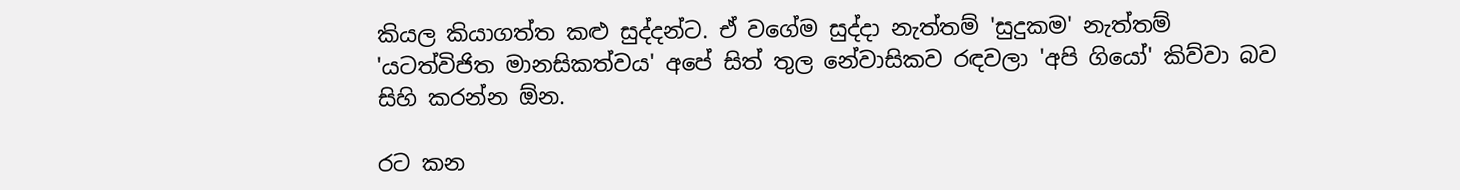කියල කියාගත්ත කළු සුද්දන්ට. ඒ වගේම සුද්දා නැත්තම් 'සුදුකම' නැත්තම් 'යටත්විජිත මානසිකත්වය' අපේ සිත් තුල නේවාසිකව රඳවලා 'අපි ගියෝ' කිව්වා බව සිහි කරන්න ඕන.

රට කන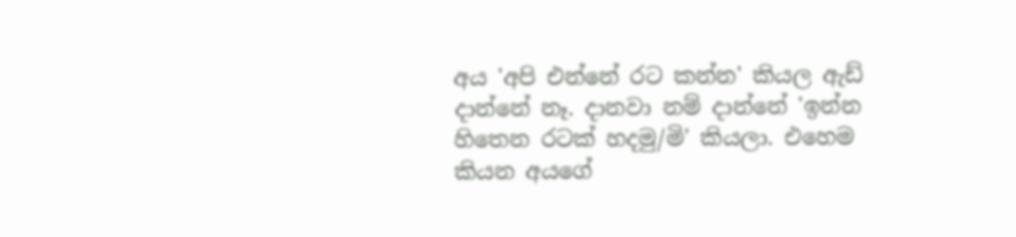අය 'අපි එන්නේ රට කන්න' කියල ඇඩ් දාන්නේ නෑ. දානවා නම් දාන්නේ 'ඉන්න හිතෙන රටක් හදමු/මි' කියලා. එහෙම කියන අයගේ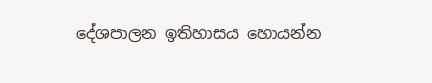දේශපාලන ඉතිහාසය හොයන්න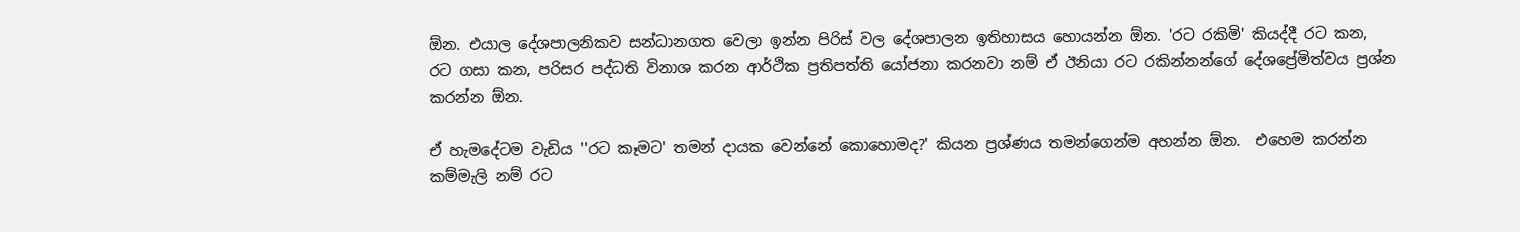ඕන. එයාල දේශපාලනිකව සන්ධානගත වෙලා ඉන්න පිරිස් වල දේශපාලන ඉතිහාසය හොයන්න ඕන. 'රට රකිමි' කියද්දී රට කන, රට ගසා කන, පරිසර පද්ධති විනාශ කරන ආර්ථික ප්‍රතිපත්ති යෝජනා කරනවා නම් ඒ ඊනියා රට රකින්නන්ගේ දේශප්‍රේමිත්වය ප්‍රශ්න කරන්න ඕන.

ඒ හැමදේටම වැඩිය ''රට කෑමට' තමන් දායක වෙන්නේ කොහොමද?' කියන ප්‍රශ්ණය තමන්ගෙන්ම අහන්න ඕන.  එහෙම කරන්න කම්මැලි නම් රට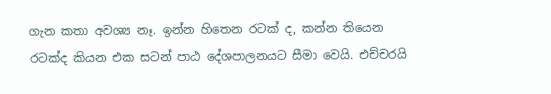ගැන කතා අවශ්‍ය නෑ. ඉන්න හිතෙන රටක් ද, කන්න තියෙන රටක්ද කියන එක සටන් පාඨ දේශපාලනයට සීමා වෙයි. එච්චරයි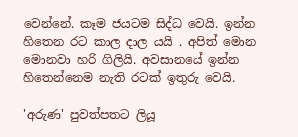වෙන්නේ. කෑම ජයටම සිද්ධ වෙයි. ඉන්න හිතෙන රට කාල දාල යයි . අපිත් මොන මොනවා හරි ගිලියි. අවසානයේ ඉන්න හිතෙන්නෙම නැති රටක් ඉතුරු වෙයි.

'අරුණ' පුවත්පතට ලියූ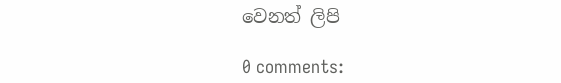වෙනත් ලිපි

0 comments: